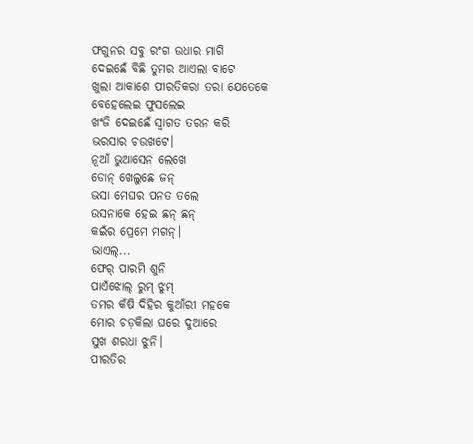ଫଗୁନର ସବୁ ରଂଗ ଉଧାର ମାଗି
ଦେଇଛେଁ ବିଛି ତୁମର ଆଏଲା ବାଟେ
ଖୁଲା ଆକାଶେ ପୀରତିକରା ତରା ଯେତେକେ
ବେହେଲେଇ ଫୁସଲେଇ
ଖଂଜି ଦେଇଛେଁ ସ୍ବାଗତ ତରନ କରି
ଭରସାର ଚଉଖଟେ।
ନୂଆଁ ଭୁଆସେନ ଲେଖେ
ଡୋନ୍ ଖେଲୁଛେ ଜନ୍
ଭସା ମେଘର ପନତ ତଲେ
ଉସନାକେ ହେଇ ଛନ୍ ଛନ୍
କଇଁର ପ୍ରେମେ ମଗନ୍।
ଭାଏଲ୍...
ଫେର୍ ପାରମି ଶୁନି
ପାଏଁଝୋଲ୍ ରୁମ୍ ଝୁମ୍
ତମର କଁଷି ଦିହିର କୁଆଁରୀ ମହକେ
ମୋର ଚଡ଼କିଲା ଘରେ ଦୁଆରେ
ସୁଖ ଶରଧା ଝୁନି।
ପୀରତିର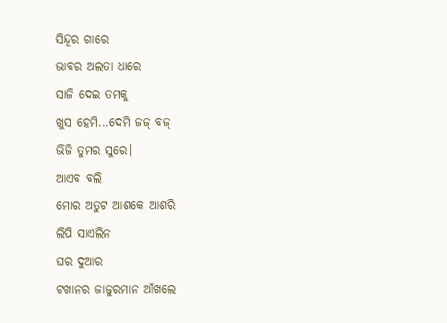ସିନ୍ଦୂର ଗାରେ
ଭାବର ଅଲତା ଧାରେ
ସାଜି ଦେଇ ତମକୁ
ଖୁସ ହେମି...ଦେମି ଜଜ୍ ବଜ୍
ଭିଜି ତୁମର ସୁରେ।
ଆଏବ ବଲି
ମୋର ଅତୁଟ ଆଶକେ ଆଶରି
ଲିପି ସାଏଲିନ
ଘର ଦୁଆର
ଟଖାନର ଜାଜୁରମାନ ଆଁଖଲେ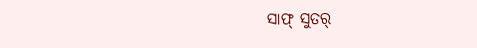ସାଫ୍ ସୁତର୍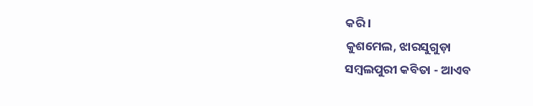କରି।
କୁଶମେଲ, ଝାରସୁଗୁଡ଼ା
ସମ୍ବଲପୁରୀ କବିତା - ଆଏବ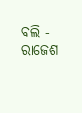ବଲି - ରାଜେଶ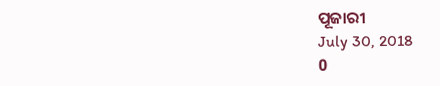ପୂଜାରୀ
July 30, 2018
0